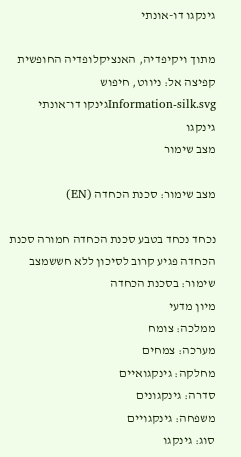גינקגו דו-אונתי

מתוך ויקיפדיה, האנציקלופדיה החופשית
קפיצה אל: ניווט, חיפוש
Information-silk.svgגינקו דו־אונתי
גינקגו
מצב שימור

מצב שימור: סכנת הכחדה (EN)

נכחד נכחד בטבע סכנת הכחדה חמורה סכנת הכחדה פגיע קרוב לסיכון ללא חששמצב שימור: בסכנת הכחדה
מיון מדעי
ממלכה: צומח
מערכה: צמחים
מחלקה: גינקגואיים
סדרה: גינקגונים
משפחה: גינקגויים
סוג: גינקגו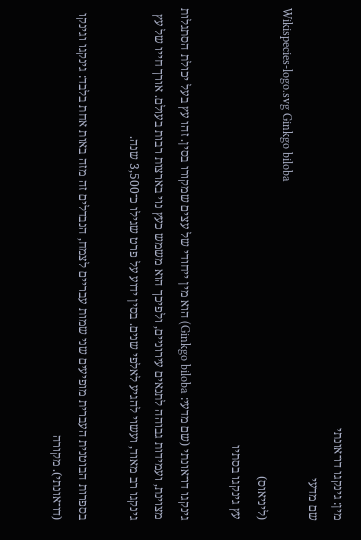מין: גינקגו דו־אונתי
שם מדעי
Wikispecies-logo.svg Ginkgo biloba
(ליניאוס)
עץ גינקגו בסתיו

גינקגו דו־אונתי (שם מדעי: Ginkgo biloba) הוא מין ייחודי של עצים שמקורו בסין. זהו עץ בעל יכולת הסתגלות מצוינת, ועמידות גבוהה לתנאים עירוניים, ולפיכך הוא משמש כעץ נוי בארצות רבות בעולם. אורך חייו של עץ גינקגו רב מאוד, ועשוי להגיע לאלפי שנים. בסין ידוע על פרט שגילו כ־3,500 שנה.

בספרות הבוטנית העברית מופיעים שני שמות עבריים לצמח, הנבדלים זה מזה באות אחת בלבד: גינקגו וגינקו (דו־אונתי). מקורה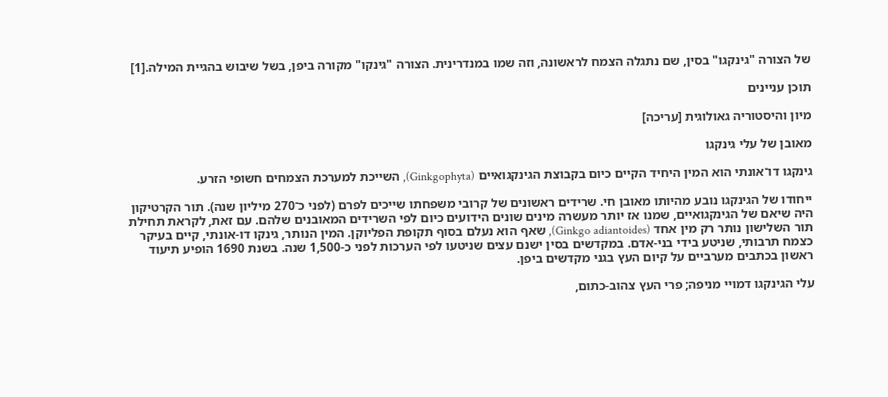של הצורה "גינקגו" בסין, שם נתגלה הצמח לראשונה, וזה שמו במנדרינית. הצורה "גינקו" מקורה ביפן, בשל שיבוש בהגיית המילה.[1]

תוכן עניינים

מיון והיסטוריה גאולוגית [עריכה]

מאובן של עלי גינקגו

גינקגו דו־אונתי הוא המין היחיד הקיים כיום בקבוצת הגינקגואיים (Ginkgophyta), השייכת למערכת הצמחים חשופי הזרע.

ייחודו של הגינקגו נובע מהיותו מאובן חי. שרידים ראשונים של קרובי משפחתו שייכים לפרם (לפני כ־270 מיליון שנה). תור הקרטיקון היה שיאם של הגינקגואיים, שמנו אז יותר מעשרה מינים שונים הידועים כיום לפי השרידים המאובנים שלהם. עם זאת, לקראת תחילת תור השלישון נותר רק מין אחד (Ginkgo adiantoides), שאף הוא נעלם בסוף תקופת הפליוקן. המין הנותר, גינקו דו-אונתי, קיים בעיקר כצמח תרבותי, שניטע בידי בני-אדם. במקדשים בסין ישנם עצים שניטעו לפי הערכות לפני כ-1,500 שנה. בשנת 1690 הופיע תיעוד ראשון בכתבים מערביים על קיום העץ בגני מקדשים ביפן.

עלי הגינקגו דמויי מניפה; פרי העץ צהוב-כתום,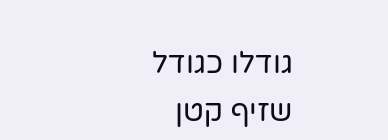גודלו כגודל שזיף קטן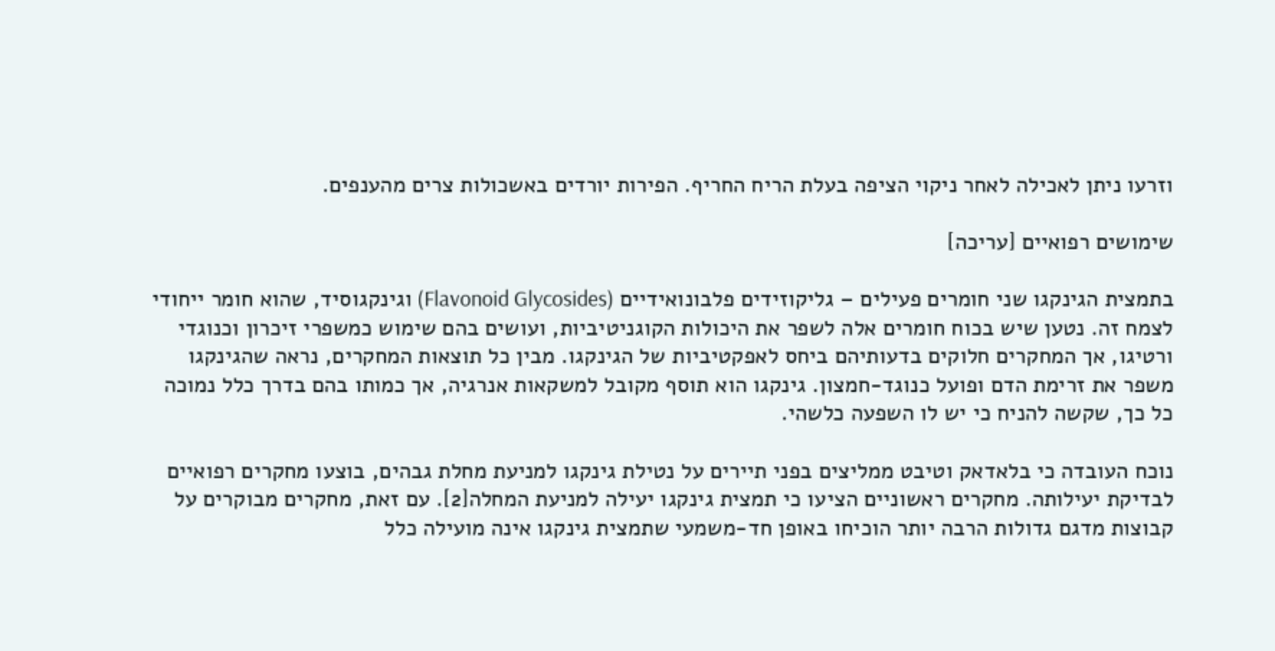וזרעו ניתן לאכילה לאחר ניקוי הציפה בעלת הריח החריף. הפירות יורדים באשכולות צרים מהענפים.

שימושים רפואיים [עריכה]

בתמצית הגינקגו שני חומרים פעילים – גליקוזידים פלבונואידיים (Flavonoid Glycosides) וגינקגוסיד, שהוא חומר ייחודי לצמח זה. נטען שיש בכוח חומרים אלה לשפר את היכולות הקוגניטיביות, ועושים בהם שימוש כמשפרי זיכרון וכנוגדי ורטיגו, אך המחקרים חלוקים בדעותיהם ביחס לאפקטיביות של הגינקגו. מבין כל תוצאות המחקרים, נראה שהגינקגו משפר את זרימת הדם ופועל כנוגד-חמצון. גינקגו הוא תוסף מקובל למשקאות אנרגיה, אך כמותו בהם בדרך כלל נמוכה כל כך, שקשה להניח כי יש לו השפעה כלשהי.

נוכח העובדה כי בלאדאק וטיבט ממליצים בפני תיירים על נטילת גינקגו למניעת מחלת גבהים, בוצעו מחקרים רפואיים לבדיקת יעילותה. מחקרים ראשוניים הציעו כי תמצית גינקגו יעילה למניעת המחלה[2]. עם זאת, מחקרים מבוקרים על קבוצות מדגם גדולות הרבה יותר הוכיחו באופן חד-משמעי שתמצית גינקגו אינה מועילה כלל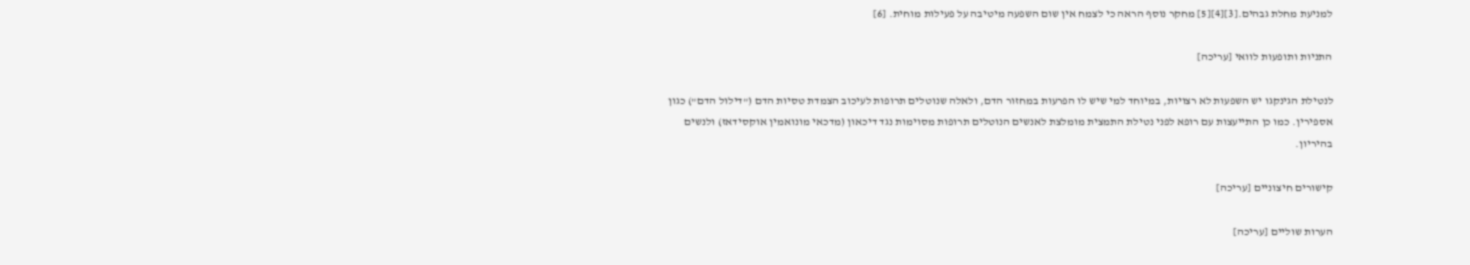למניעת מחלת גבהים.[3][4][5] מחקר נוסף הראה כי לצמח אין שום השפעה מיטיבה על פעילות מוחית. [6]

התניות ותופעות לוואי [עריכה]

לנטילת הגינקגו יש השפעות לא רצויות, במיוחד למי שיש לו הפרעות במחזור הדם, ולאלה שנוטלים תרופות לעיכוב הצמדת טסיות הדם ("דילול הדם") כגון אספירין. כמו כן התייעצות עם רופא לפני נטילת התמצית מומלצת לאנשים הנוטלים תרופות מסוימות נגד דיכאון (מדכאי מונואמין אוקסידאז) ולנשים בהיריון.

קישורים חיצוניים [עריכה]

הערות שוליים [עריכה]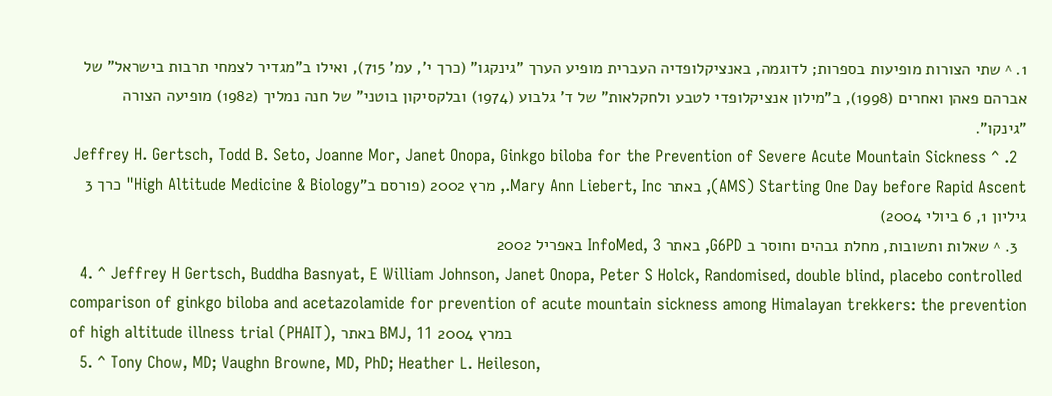1. ^ שתי הצורות מופיעות בספרות; לדוגמה, באנציקלופדיה העברית מופיע הערך "גינקגו" (כרך י', עמ' 715), ואילו ב"מגדיר לצמחי תרבות בישראל" של אברהם פאהן ואחרים (1998), ב"מילון אנציקלופדי לטבע ולחקלאות" של ד' גלבוע (1974) ובלקסיקון בוטני" של חנה נמליך (1982) מופיעה הצורה "גינקו".
  2. ^ Jeffrey H. Gertsch, Todd B. Seto, Joanne Mor, Janet Onopa, Ginkgo biloba for the Prevention of Severe Acute Mountain Sickness (AMS) Starting One Day before Rapid Ascent, באתר Mary Ann Liebert, Inc., מרץ 2002 (פורסם ב"High Altitude Medicine & Biology" כרך 3 גיליון 1, 6 ביולי 2004)
  3. ^ שאלות ותשובות, מחלת גבהים וחוסר ב G6PD, באתר InfoMed, 3 באפריל 2002
  4. ^ Jeffrey H Gertsch, Buddha Basnyat, E William Johnson, Janet Onopa, Peter S Holck, Randomised, double blind, placebo controlled comparison of ginkgo biloba and acetazolamide for prevention of acute mountain sickness among Himalayan trekkers: the prevention of high altitude illness trial (PHAIT), באתר BMJ, 11 במרץ 2004
  5. ^ Tony Chow, MD; Vaughn Browne, MD, PhD; Heather L. Heileson,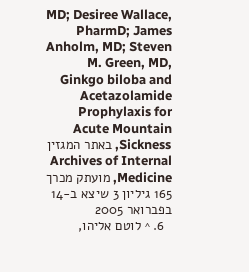MD; Desiree Wallace, PharmD; James Anholm, MD; Steven M. Green, MD, Ginkgo biloba and Acetazolamide Prophylaxis for Acute Mountain Sickness, באתר המגזין Archives of Internal Medicine, מועתק מכרך 165 גיליון 3 שיצא ב-14 בפברואר 2005
  6. ^ לוטם אליהו,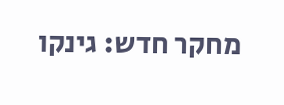מחקר חדש: גינקו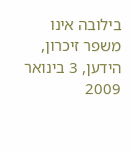בילובה אינו משפר זיכרון, הידען, 3 בינואר 2009